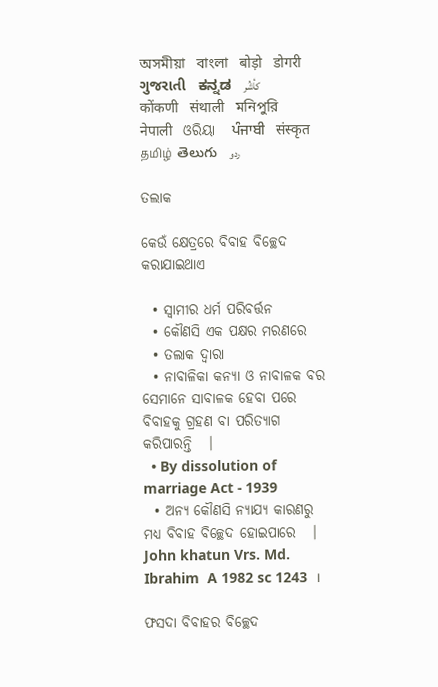অসমীয়া   বাংলা   बोड़ो   डोगरी   ગુજરાતી   ಕನ್ನಡ   كأشُر   कोंकणी   संथाली   মনিপুরি   नेपाली   ଓରିୟା   ਪੰਜਾਬੀ   संस्कृत   தமிழ்  తెలుగు   ردو

ତଲାକ

କେଉଁ କ୍ଷେତ୍ରରେ ବିବାହ ବିଚ୍ଛେଦ କରାଯାଇଥାଏ

  • ସ୍ଵାମୀର ଧର୍ମ ପରିବର୍ତ୍ତନ
  • କୌଣସି ଏକ ପକ୍ଷର ମରଣରେ
  • ତଲାକ ଦ୍ଵାରା
  • ନାବାଳିକା କନ୍ୟା ଓ ନାବାଳକ ବର ସେମାନେ ସାବାଳକ ହେବା ପରେ ବିବାହକୁ ଗ୍ରହଣ ବା ପରିତ୍ୟାଗ କରିପାରନ୍ତି   ।
  • By dissolution of marriage Act - 1939
  • ଅନ୍ୟ କୌଣସି ନ୍ୟାଯ୍ୟ କାରଣରୁ ମଧ୍ୟ ବିବାହ ବିଚ୍ଛେଦ ହୋଇପାରେ   ।  John khatun Vrs. Md. Ibrahim  A 1982 sc 1243  ।

ଫସଦା ବିବାହର ବିଚ୍ଛେଦ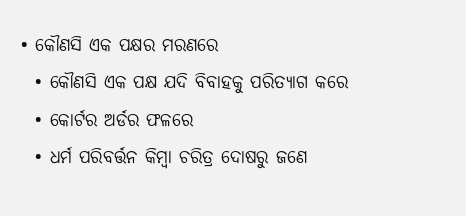• କୌଣସି ଏକ ପକ୍ଷର ମରଣରେ
  • କୌଣସି ଏକ ପକ୍ଷ ଯଦି ବିବାହକୁ ପରିତ୍ୟାଗ କରେ
  • କୋର୍ଟର ଅର୍ଡର ଫଳରେ
  • ଧର୍ମ ପରିବର୍ତ୍ତନ କିମ୍ବା ଚରିତ୍ର ଦୋଷରୁ ଜଣେ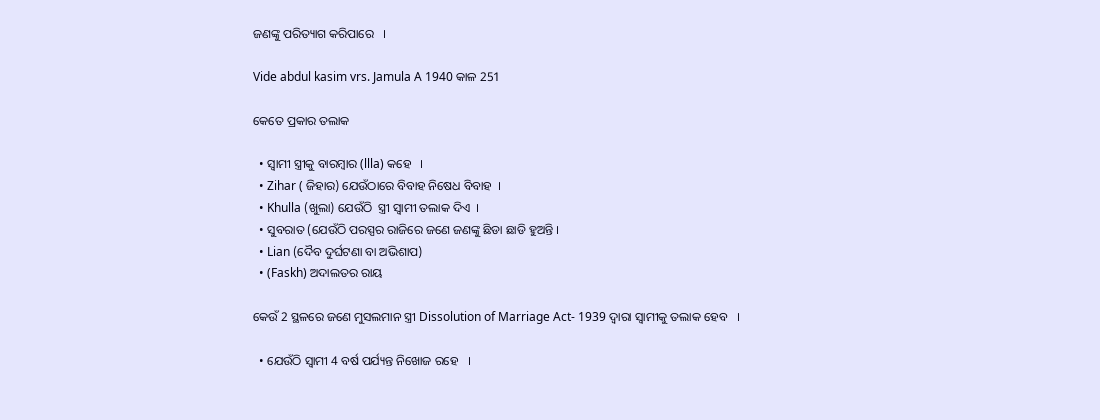ଜଣଙ୍କୁ ପରିତ୍ୟାଗ କରିପାରେ   ।

Vide abdul kasim vrs. Jamula A 1940 କାଳ 251

କେତେ ପ୍ରକାର ତଲାକ

  • ସ୍ଵାମୀ ସ୍ତ୍ରୀକୁ ବାରମ୍ବାର (llla) କହେ   ।
  • Zihar ( ଜିହାର) ଯେଉଁଠାରେ ବିବାହ ନିଷେଧ ବିବାହ  ।
  • Khulla (ଖୁଲା) ଯେଉଁଠି  ସ୍ତ୍ରୀ ସ୍ଵାମୀ ତଲାକ ଦିଏ  ।
  • ସୁବରାତ (ଯେଉଁଠି ପରସ୍ପର ରାଜିରେ ଜଣେ ଜଣଙ୍କୁ ଛିଡା ଛାଡି ହୁଅନ୍ତି ।
  • Lian (ଦୈବ ଦୁର୍ଘଟଣା ବା ଅଭିଶାପ)
  • (Faskh) ଅଦାଲତର ରାୟ

କେଉଁ 2 ସ୍ଥଳରେ ଜଣେ ମୁସଲମାନ ସ୍ତ୍ରୀ Dissolution of Marriage Act- 1939 ଦ୍ଵାରା ସ୍ଵାମୀକୁ ତଲାକ ହେବ   ।

  • ଯେଉଁଠି ସ୍ଵାମୀ 4 ବର୍ଷ ପର୍ଯ୍ୟନ୍ତ ନିଖୋଜ ରହେ   ।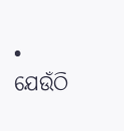• ଯେଉଁଠି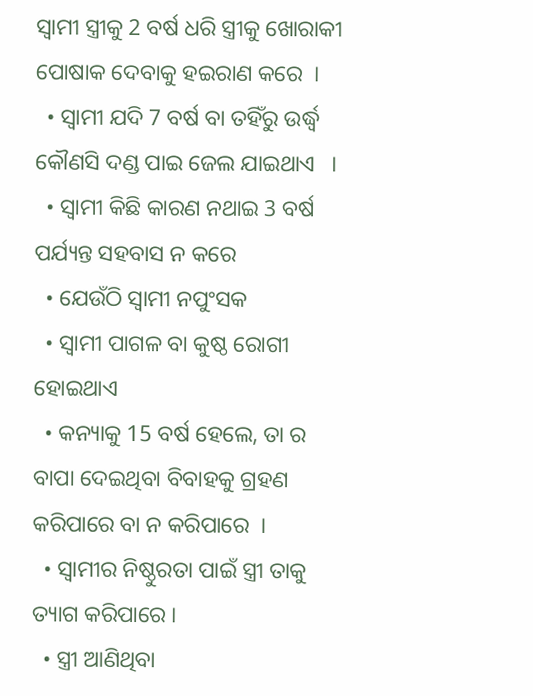ସ୍ଵାମୀ ସ୍ତ୍ରୀକୁ 2 ବର୍ଷ ଧରି ସ୍ତ୍ରୀକୁ ଖୋରାକୀ ପୋଷାକ ଦେବାକୁ ହଇରାଣ କରେ  ।
  • ସ୍ଵାମୀ ଯଦି 7 ବର୍ଷ ବା ତହିଁରୁ ଉର୍ଦ୍ଧ୍ଵ କୌଣସି ଦଣ୍ଡ ପାଇ ଜେଲ ଯାଇଥାଏ   ।
  • ସ୍ଵାମୀ କିଛି କାରଣ ନଥାଇ 3 ବର୍ଷ ପର୍ଯ୍ୟନ୍ତ ସହବାସ ନ କରେ
  • ଯେଉଁଠି ସ୍ଵାମୀ ନପୁଂସକ
  • ସ୍ଵାମୀ ପାଗଳ ବା କୁଷ୍ଠ ରୋଗୀ ହୋଇଥାଏ
  • କନ୍ୟାକୁ 15 ବର୍ଷ ହେଲେ, ତା ର ବାପା ଦେଇଥିବା ବିବାହକୁ ଗ୍ରହଣ କରିପାରେ ବା ନ କରିପାରେ  ।
  • ସ୍ଵାମୀର ନିଷ୍ଠୁରତା ପାଇଁ ସ୍ତ୍ରୀ ତାକୁ ତ୍ୟାଗ କରିପାରେ ।
  • ସ୍ତ୍ରୀ ଆଣିଥିବା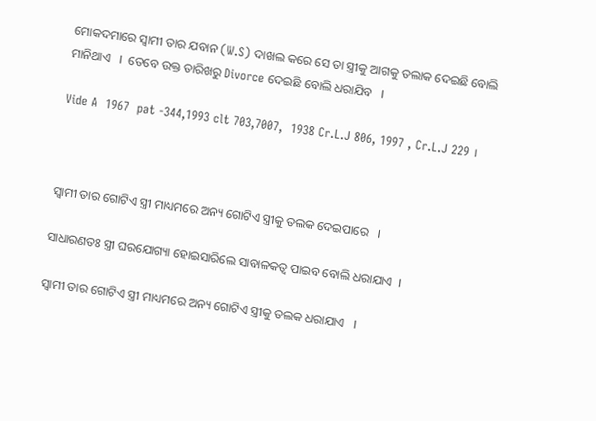ମୋକଦମାରେ ସ୍ଵାମୀ ତାର ଯବାନ (W.S) ଦାଖଲ କରେ ସେ ତା ସ୍ତ୍ରୀକୁ ଆଗକୁ ତଲାକ ଦେଇଛି ବୋଲି ମାନିଥାଏ   ।  ତେବେ ଉକ୍ତ ତାରିଖରୁ Divorce ଦେଇଛି ବୋଲି ଧରାଯିବ   ।

Vide A  1967  pat -344,1993 clt 703,7007,  1938 Cr.L.J 806, 1997 , Cr.L.J 229 ।



ସ୍ଵାମୀ ତାର ଗୋଟିଏ ସ୍ତ୍ରୀ ମାଧ୍ୟମରେ ଅନ୍ୟ ଗୋଟିଏ ସ୍ତ୍ରୀକୁ ତଲକ ଦେଇପାରେ   ।

ସାଧାରଣତଃ ସ୍ତ୍ରୀ ଘରଯୋଗ୍ୟା ହୋଇସାରିଲେ ସାବାଳକତ୍ଵ ପାଇବ ବୋଲି ଧରାଯାଏ  ।

ସ୍ଵାମୀ ତାର ଗୋଟିଏ ସ୍ତ୍ରୀ ମାଧ୍ୟମରେ ଅନ୍ୟ ଗୋଟିଏ ସ୍ତ୍ରୀକୁ ତଲକ ଧରାଯାଏ   ।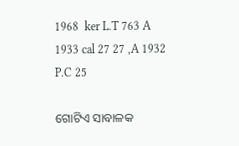1968  ker L.T 763 A 1933 cal 27 27 ,A 1932 P.C 25

ଗୋଟିଏ ସାବାଳକ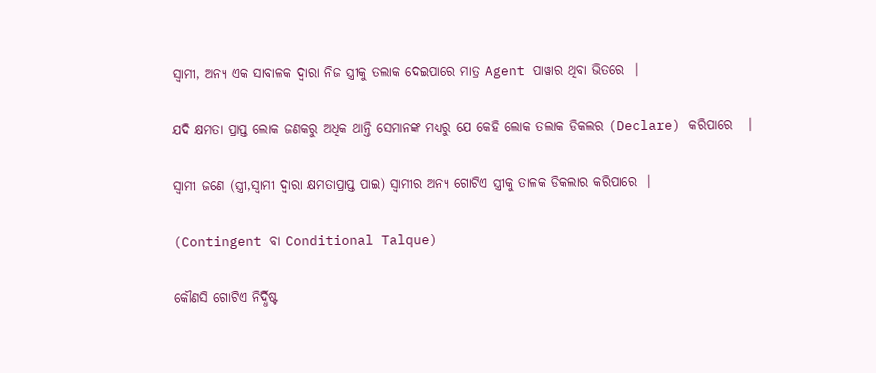ସ୍ଵାମୀ, ଅନ୍ୟ ଏକ ସାବାଳକ ଦ୍ଵାରା ନିଜ ସ୍ତ୍ରୀକୁ ତଲାକ ଦେଇପାରେ ମାତ୍ର Agent ପାୱାର ଥିବା ଭିତରେ  ।

ଯଦି କ୍ଷମତା ପ୍ରାପ୍ତ ଲୋକ ଜଣକରୁ ଅଧିକ ଥାନ୍ତି ସେମାନଙ୍କ ମଧ୍ୟରୁ ଯେ କେହି ଲୋକ ତଲାକ ଡିକଲର (Declare) କରିପାରେ   ।

ସ୍ଵାମୀ ଜଣେ (ସ୍ତ୍ରୀ,ସ୍ଵାମୀ ଦ୍ଵାରା କ୍ଷମତାପ୍ରାପ୍ତ ପାଇ) ସ୍ଵାମୀର ଅନ୍ୟ ଗୋଟିଏ ସ୍ତ୍ରୀକୁ ତାଳକ ଡିକଲାର କରିପାରେ  ।

(Contingent ବା Conditional Talque)

କୌଣସି ଗୋଟିଏ ନିର୍ଦ୍ଧିଷ୍ଟ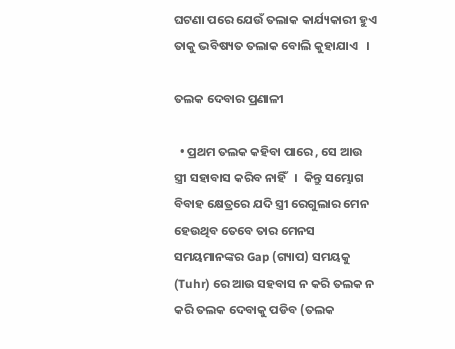ଘଟଣା ପରେ ଯେଉଁ ତଲାକ କାର୍ଯ୍ୟକାରୀ ହୁଏ ତାକୁ ଭବିଷ୍ୟତ ତଲାକ ବୋଲି କୁହାଯାଏ   ।

ତଲକ ଦେବାର ପ୍ରଣାଳୀ

  • ପ୍ରଥମ ତଲକ କହିବା ପାରେ , ସେ ଆଉ ସ୍ତ୍ରୀ ସହାବାସ କରିବ ନାହିଁ   ।  କିନ୍ତୁ ସମ୍ଭୋଗ ବିବାହ କ୍ଷେତ୍ରରେ ଯଦି ସ୍ତ୍ରୀ ରେଗୁଲାର ମେନ ହେଉଥିବ ତେବେ ତାର ମେନସ ସମୟମାନଙ୍କର Gap (ଗ୍ୟାପ) ସମୟକୁ (Tuhr) ରେ ଆଉ ସହବାସ ନ କରି ତଲକ ନ କରି ତଲକ ଦେବାକୁ ପଡିବ (ତଲକ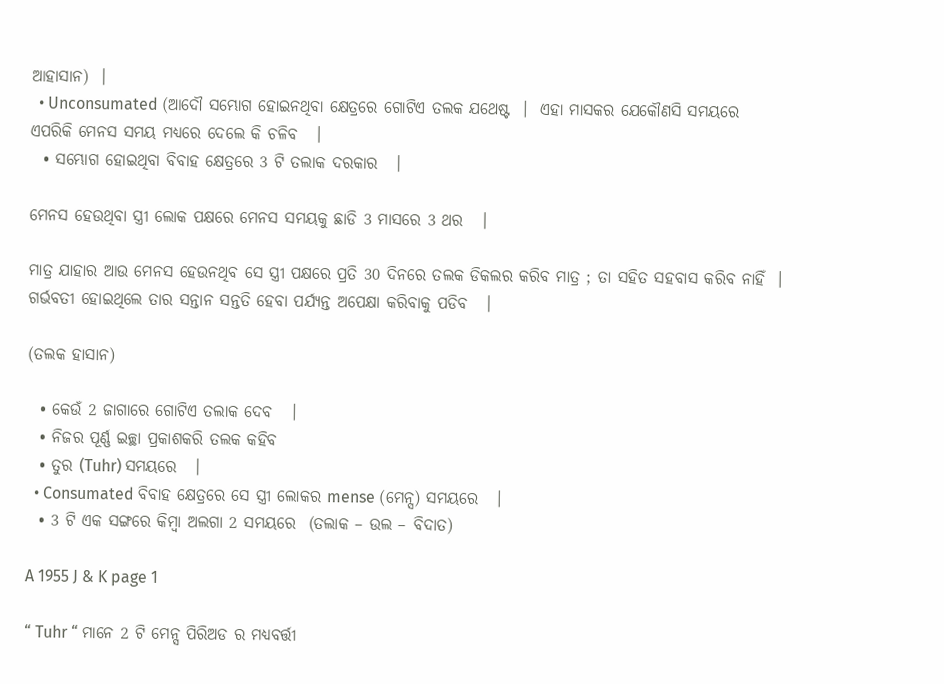ଆହାସାନ)  ।
  • Unconsumated (ଆଦୌ ସମ୍ଭୋଗ ହୋଇନଥିବା କ୍ଷେତ୍ରରେ ଗୋଟିଏ ତଲକ ଯଥେଷ୍ଟ  ।  ଏହା ମାସକର ଯେକୌଣସି ସମୟରେ ଏପରିକି ମେନସ ସମୟ ମଧ୍ୟରେ ଦେଲେ କି ଚଳିବ   ।
  • ସମ୍ଭୋଗ ହୋଇଥିବା ବିବାହ କ୍ଷେତ୍ରରେ 3 ଟି ତଲାକ ଦରକାର   ।

ମେନସ ହେଉଥିବା ସ୍ତ୍ରୀ ଲୋକ ପକ୍ଷରେ ମେନସ ସମୟକୁ ଛାଡି 3 ମାସରେ 3 ଥର   ।

ମାତ୍ର ଯାହାର ଆଉ ମେନସ ହେଉନଥିବ ସେ ସ୍ତ୍ରୀ ପକ୍ଷରେ ପ୍ରତି 30 ଦିନରେ ତଲକ ଡିକଲର କରିବ ମାତ୍ର ; ତା ସହିତ ସହବାସ କରିବ ନାହିଁ  । ଗର୍ଭବତୀ ହୋଇଥିଲେ ତାର ସନ୍ତାନ ସନ୍ତତି ହେବା ପର୍ଯ୍ୟନ୍ତ ଅପେକ୍ଷା କରିବାକୁ ପଡିବ   ।

(ତଲକ ହାସାନ)

  • କେଉଁ 2 ଜାଗାରେ ଗୋଟିଏ ତଲାକ ଦେବ   ।
  • ନିଜର ପୂର୍ଣ୍ଣ ଇଚ୍ଛା ପ୍ରକାଶକରି ତଲକ କହିବ
  • ତୁର (Tuhr) ସମୟରେ   ।
  • Consumated ବିବାହ କ୍ଷେତ୍ରରେ ସେ ସ୍ତ୍ରୀ ଲୋକର mense (ମେନ୍ସ) ସମୟରେ   ।
  • 3 ଟି ଏକ ସଙ୍ଗରେ କିମ୍ବା ଅଲଗା 2 ସମୟରେ  (ତଲାକ – ଉଲ – ବିଦାତ)

A 1955 J & K page 1

“ Tuhr “ ମାନେ 2 ଟି ମେନ୍ସ ପିରିଅଡ ର ମଧ୍ୟବର୍ତ୍ତୀ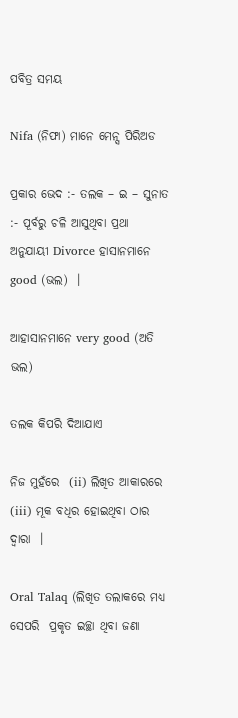ପବିତ୍ର ସମୟ

Nifa (ନିଫା) ମାନେ ମେନ୍ସ ପିରିଅଡ

ପ୍ରକାର ଭେଦ :- ତଲକ – ଇ – ସୁନାତ :- ପୂର୍ବରୁ ଚଳି ଆସୁଥିବା ପ୍ରଥା ଅନୁଯାୟୀ Divorce ହାସାନମାନେ good (ଭଲ)  ।

ଆହାସାନମାନେ very good (ଅତି ଭଲ)

ତଲକ କିପରି ଦିଆଯାଏ

ନିଜ ମୁହଁରେ  (ii) ଲିଖିତ ଆକାରରେ (iii) ମୂକ ବଧିର ହୋଇଥିବା ଠାର ଦ୍ଵାରା  ।

Oral Talaq (ଲିଖିତ ତଲାକରେ ମଧ୍ୟ ସେପରି  ପ୍ରକୃତ ଇଚ୍ଛା ଥିବା ଜଣା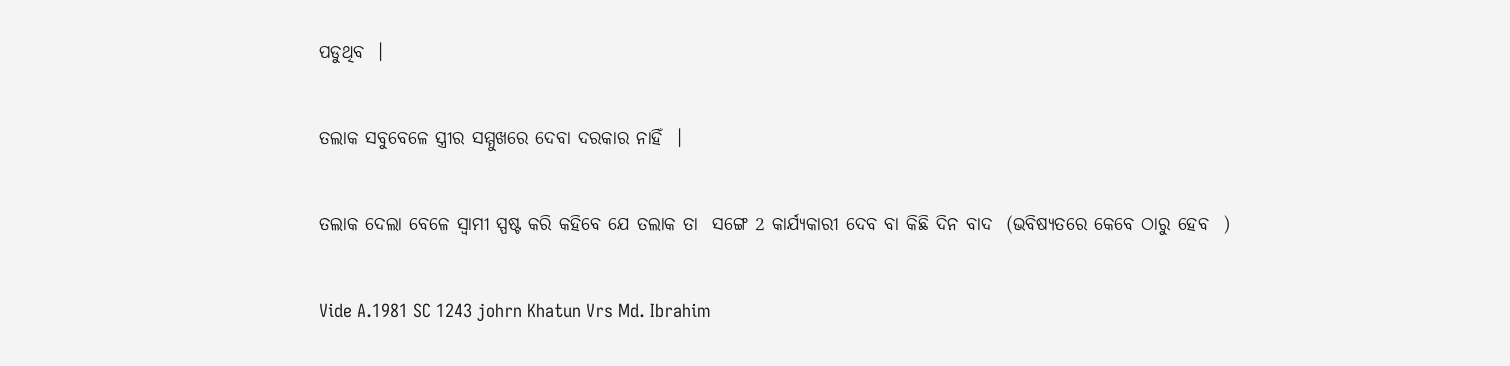ପଡୁଥିବ  ।

ତଲାକ ସବୁବେଳେ ସ୍ତ୍ରୀର ସମ୍ମୁଖରେ ଦେବା ଦରକାର ନାହିଁ  ।

ତଲାକ ଦେଲା ବେଳେ ସ୍ଵାମୀ ସ୍ପଷ୍ଟ କରି କହିବେ ଯେ ତଲାକ ତା  ସଙ୍ଗେ 2 କାର୍ଯ୍ୟକାରୀ ଦେବ ବା କିଛି ଦିନ ବାଦ  (ଭବିଷ୍ୟତରେ କେବେ ଠାରୁ ହେବ  )

Vide A.1981 SC 1243 johrn Khatun Vrs Md. Ibrahim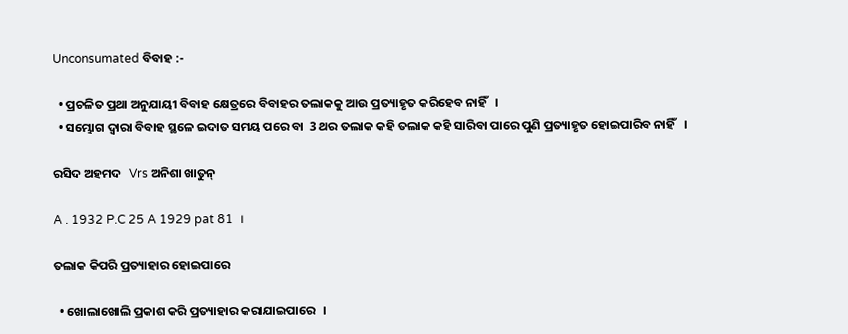Unconsumated ବିବାହ :-

  • ପ୍ରଚଳିତ ପ୍ରଥା ଅନୁଯାୟୀ ବିବାହ କ୍ଷେତ୍ରରେ ବିବାହର ତଲାକକୁ ଆଉ ପ୍ରତ୍ୟାହୃତ କରିହେବ ନାହିଁ   ।
  • ସମ୍ଭୋଗ ଦ୍ଵାରା ବିବାହ ସ୍ଥଳେ ଇଦାତ ସମୟ ପରେ ବା  3 ଥର ତଲାକ କହି ତଲାକ କହି ସାରିବା ପାରେ ପୁଣି ପ୍ରତ୍ୟାହୃତ ହୋଇପାରିବ ନାହିଁ   ।

ରସିଦ ଅହମଦ   Vrs ଅନିଶା ଖାତୁନ୍

A . 1932 P.C 25 A 1929 pat 81  ।

ତଲାକ କିପରି ପ୍ରତ୍ୟାହାର ହୋଇପାରେ

  • ଖୋଲାଖୋଲି ପ୍ରକାଶ କରି ପ୍ରତ୍ୟାହାର କରାଯାଇପାରେ   ।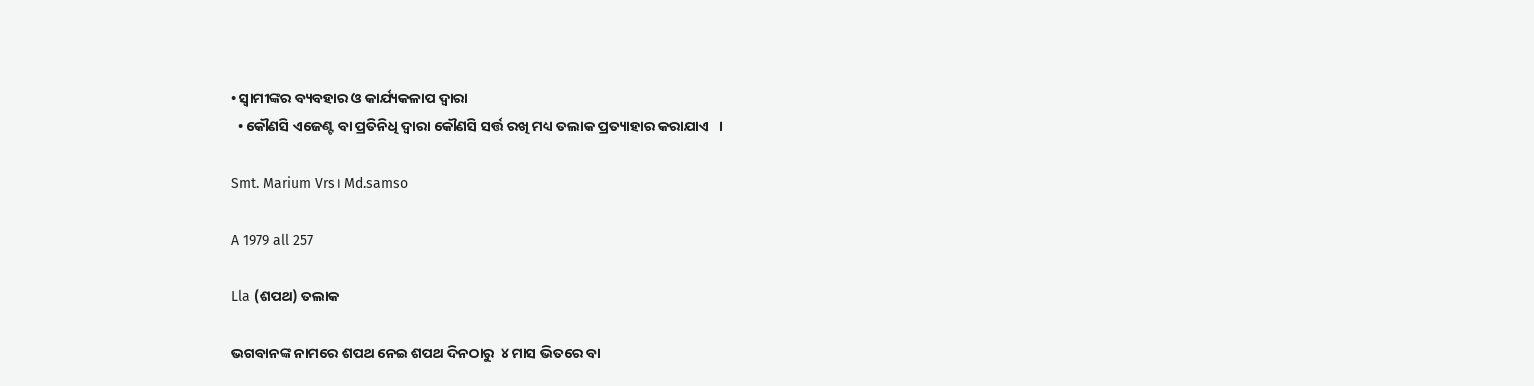• ସ୍ଵାମୀଙ୍କର ବ୍ୟବହାର ଓ କାର୍ଯ୍ୟକଳାପ ଦ୍ଵାରା
  • କୌଣସି ଏଜେଣ୍ଟ ବା ପ୍ରତିନିଧି ଦ୍ଵାରା କୌଣସି ସର୍ତ୍ତ ରଖି ମଧ୍ୟ ତଲାକ ପ୍ରତ୍ୟାହାର କରାଯାଏ   ।

Smt. Marium Vrs। Md.samso

A 1979 all 257

Lla (ଶପଥ) ତଲାକ

ଭଗବାନଙ୍କ ନାମରେ ଶପଥ ନେଇ ଶପଥ ଦିନଠାରୁ  ୪ ମାସ ଭିତରେ ବା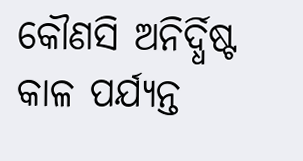କୌଣସି ଅନିର୍ଦ୍ଧିଷ୍ଟ କାଳ ପର୍ଯ୍ୟନ୍ତ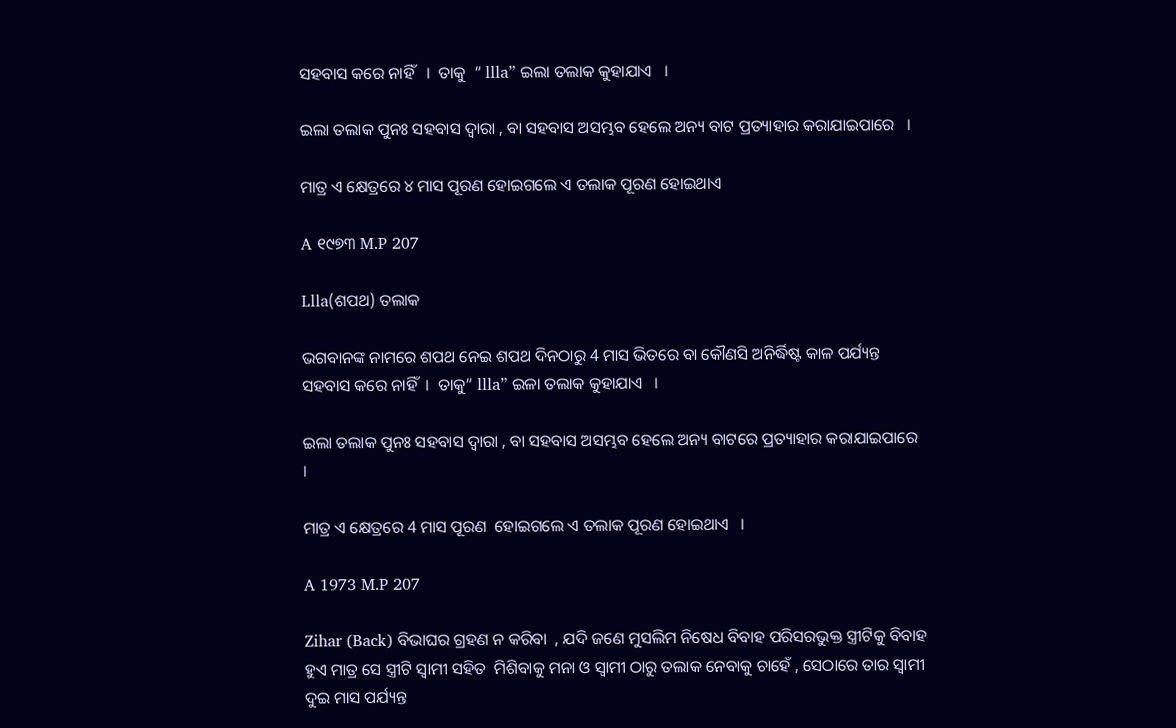ସହବାସ କରେ ନାହିଁ   ।  ତାକୁ  “ llla” ଇଲା ତଲାକ କୁହାଯାଏ   ।

ଇଲା ତଲାକ ପୁନଃ ସହବାସ ଦ୍ଵାରା , ବା ସହବାସ ଅସମ୍ଭବ ହେଲେ ଅନ୍ୟ ବାଟ ପ୍ରତ୍ୟାହାର କରାଯାଇପାରେ   ।

ମାତ୍ର ଏ କ୍ଷେତ୍ରରେ ୪ ମାସ ପୂରଣ ହୋଇଗଲେ ଏ ତଲାକ ପୂରଣ ହୋଇଥାଏ

A ୧୯୭୩ M.P 207

Llla(ଶପଥ) ତଲାକ

ଭଗବାନଙ୍କ ନାମରେ ଶପଥ ନେଇ ଶପଥ ଦିନଠାରୁ 4 ମାସ ଭିତରେ ବା କୌଣସି ଅନିର୍ଦ୍ଧିଷ୍ଟ କାଳ ପର୍ଯ୍ୟନ୍ତ ସହବାସ କରେ ନାହିଁ  ।  ତାକୁ” llla” ଇଳା ତଲାକ କୁହାଯାଏ   ।

ଇଲା ତଲାକ ପୁନଃ ସହବାସ ଦ୍ଵାରା , ବା ସହବାସ ଅସମ୍ଭବ ହେଲେ ଅନ୍ୟ ବାଟରେ ପ୍ରତ୍ୟାହାର କରାଯାଇପାରେ   ।

ମାତ୍ର ଏ କ୍ଷେତ୍ରରେ 4 ମାସ ପୂରଣ  ହୋଇଗଲେ ଏ ତଲାକ ପୂରଣ ହୋଇଥାଏ   ।

A 1973 M.P 207

Zihar (Back) ବିଭାଘର ଗ୍ରହଣ ନ କରିବା  , ଯଦି ଜଣେ ମୁସଲିମ ନିଷେଧ ବିବାହ ପରିସରଭୁକ୍ତ ସ୍ତ୍ରୀଟିକୁ ବିବାହ ହୁଏ ମାତ୍ର ସେ ସ୍ତ୍ରୀଟି ସ୍ଵାମୀ ସହିତ  ମିଶିବାକୁ ମନା ଓ ସ୍ଵାମୀ ଠାରୁ ତଲାକ ନେବାକୁ ଚାହେଁ , ସେଠାରେ ତାର ସ୍ଵାମୀ ଦୁଇ ମାସ ପର୍ଯ୍ୟନ୍ତ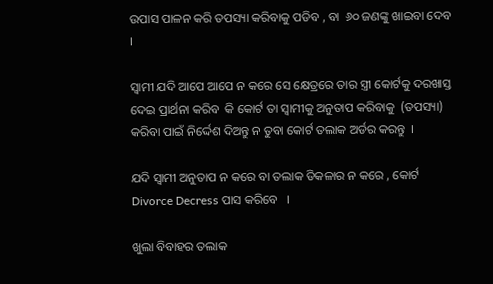ଉପାସ ପାଳନ କରି ତପସ୍ୟା କରିବାକୁ ପଡିବ , ବା  ୬୦ ଜଣଙ୍କୁ ଖାଇବା ଦେବ   ।

ସ୍ଵାମୀ ଯଦି ଆପେ ଆପେ ନ କରେ ସେ କ୍ଷେତ୍ରରେ ତାର ସ୍ତ୍ରୀ କୋର୍ଟକୁ ଦରଖାସ୍ତ ଦେଇ ପ୍ରାର୍ଥନା କରିବ  କି କୋର୍ଟ ତା ସ୍ଵାମୀକୁ ଅନୁତାପ କରିବାକୁ  (ତପସ୍ୟା)  କରିବା ପାଇଁ ନିର୍ଦ୍ଦେଶ ଦିଅନ୍ତୁ ନ ତୁବା କୋର୍ଟ ତଲାକ ଅର୍ଡର କରନ୍ତୁ  ।

ଯଦି ସ୍ଵାମୀ ଅନୁତାପ ନ କରେ ବା ତଲାକ ଡିକଳାର ନ କରେ , କୋର୍ଟ Divorce Decress ପାସ କରିବେ   ।

ଖୁଲା ବିବାହର ତଲାକ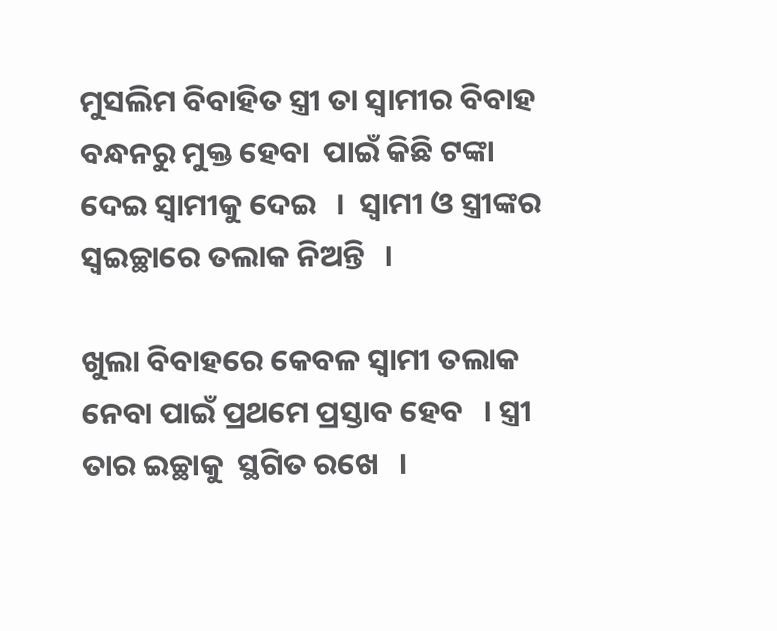ମୁସଲିମ ବିବାହିତ ସ୍ତ୍ରୀ ତା ସ୍ଵାମୀର ବିବାହ ବନ୍ଧନରୁ ମୁକ୍ତ ହେବା  ପାଇଁ କିଛି ଟଙ୍କା ଦେଇ ସ୍ଵାମୀକୁ ଦେଇ   ।  ସ୍ଵାମୀ ଓ ସ୍ତ୍ରୀଙ୍କର ସ୍ଵଇଚ୍ଛାରେ ତଲାକ ନିଅନ୍ତି   ।

ଖୁଲା ବିବାହରେ କେବଳ ସ୍ଵାମୀ ତଲାକ ନେବା ପାଇଁ ପ୍ରଥମେ ପ୍ରସ୍ତାବ ହେବ   । ସ୍ତ୍ରୀ ତାର ଇଚ୍ଛାକୁ  ସ୍ଥଗିତ ରଖେ   ।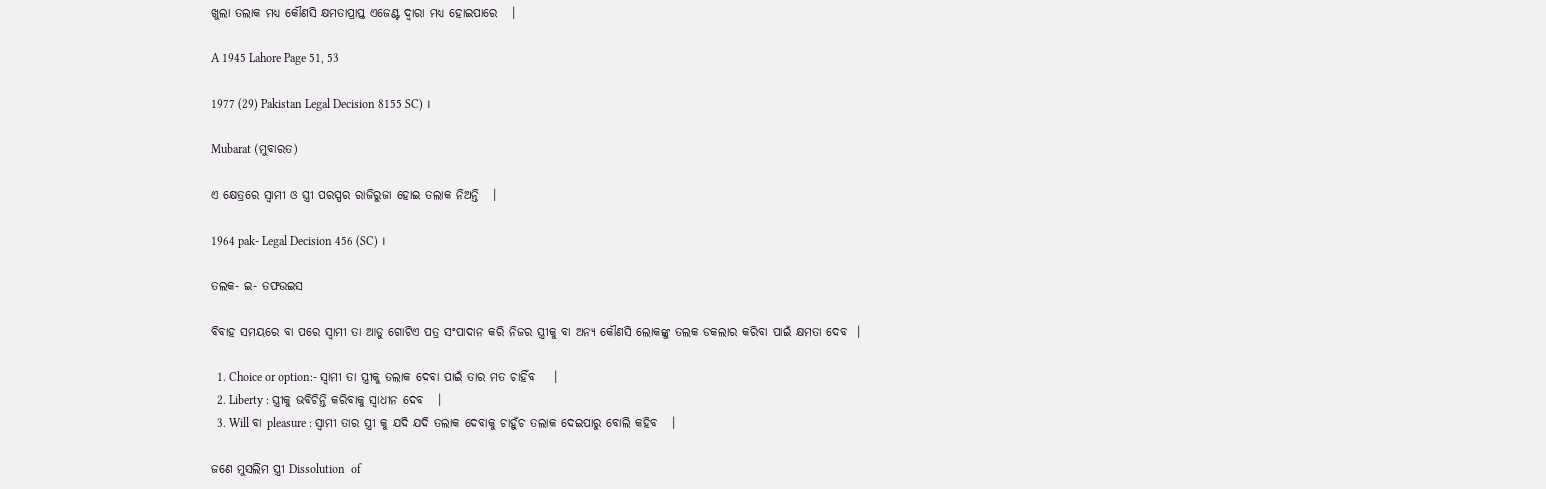ଖୁଲା ତଲାକ ମଧ୍ୟ କୌଣସି କ୍ଷମତାପ୍ରାପ୍ତ ଏଜେଣ୍ଟ ଦ୍ଵାରା ମଧ୍ୟ ହୋଇପାରେ   ।

A 1945 Lahore Page 51, 53

1977 (29) Pakistan Legal Decision 8155 SC) ।

Mubarat (ମୁବାରତ)

ଏ କ୍ଷେତ୍ରରେ ସ୍ଵାମୀ ଓ ସ୍ତ୍ରୀ ପରସ୍ପର ରାଜିରୁଜା ହୋଇ ତଲାକ ନିଅନ୍ତି   ।

1964 pak- Legal Decision 456 (SC) ।

ତଲକ- ଇ- ତଫଉଇସ

ବିବାହ ସମୟରେ ବା ପରେ ସ୍ଵାମୀ ତା ଆଡୁ ଗୋଟିଏ ପତ୍ର ସଂପାଦାନ କରି ନିଜର ସ୍ତ୍ରୀକୁ ବା ଅନ୍ୟ କୌଣସି ଲୋକଙ୍କୁ ତଲକ ଡକଲାର କରିବା ପାଇଁ କ୍ଷମତା ଦେବ  ।

  1. Choice or option:- ସ୍ଵାମୀ ତା ସ୍ତ୍ରୀକୁ ତଲାକ ଦେବା ପାଇଁ ତାର ମତ ଚାହିଁବ    ।
  2. Liberty : ସ୍ତ୍ରୀକୁ ଭବିଚିନ୍ତି କରିବାକୁ ସ୍ଵାଧୀନ ଦେବ   ।
  3. Will ବା pleasure : ସ୍ଵାମୀ ତାର ସ୍ତ୍ରୀ କୁ ଯଦି ଯଦି ତଲାକ ଦେବାକୁ ଚାହୁଁଚ ତଲାକ ଦେଇପାରୁ ବୋଲି କହିବ   ।

ଜଣେ ମୁସଲିମ ସ୍ତ୍ରୀ Dissolution  of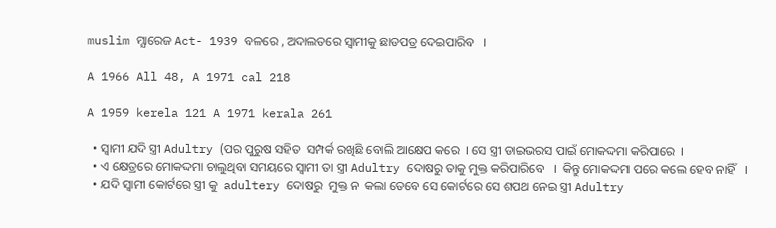muslim ମ୍ଯାରେଜ Act- 1939 ବଳରେ , ଅଦାଲତରେ ସ୍ଵାମୀକୁ ଛାଡପତ୍ର ଦେଇପାରିବ   ।

A 1966 All 48, A 1971 cal 218

A 1959 kerela 121 A 1971 kerala 261

  • ସ୍ଵାମୀ ଯଦି ସ୍ତ୍ରୀ Adultry (ପର ପୁରୁଷ ସହିତ  ସମ୍ପର୍କ ରଖିଛି ବୋଲି ଆକ୍ଷେପ କରେ  । ସେ ସ୍ତ୍ରୀ ଡାଇଭରସ ପାଇଁ ମୋକଦ୍ଦମା କରିପାରେ  ।
  • ଏ କ୍ଷେତ୍ରରେ ମୋକଦ୍ଦମା ଚାଲୁଥିବା ସମୟରେ ସ୍ଵାମୀ ତା ସ୍ତ୍ରୀ Adultry ଦୋଷରୁ ତାକୁ ମୁକ୍ତ କରିପାରିବେ   ।  କିନ୍ତୁ ମୋକଦ୍ଦମା ପରେ କଲେ ହେବ ନାହିଁ   ।
  • ଯଦି ସ୍ଵାମୀ କୋର୍ଟରେ ସ୍ତ୍ରୀ କୁ  adultery ଦୋଷରୁ  ମୁକ୍ତ ନ  କଲା ତେବେ ସେ କୋର୍ଟରେ ସେ ଶପଥ ନେଇ ସ୍ତ୍ରୀ Adultry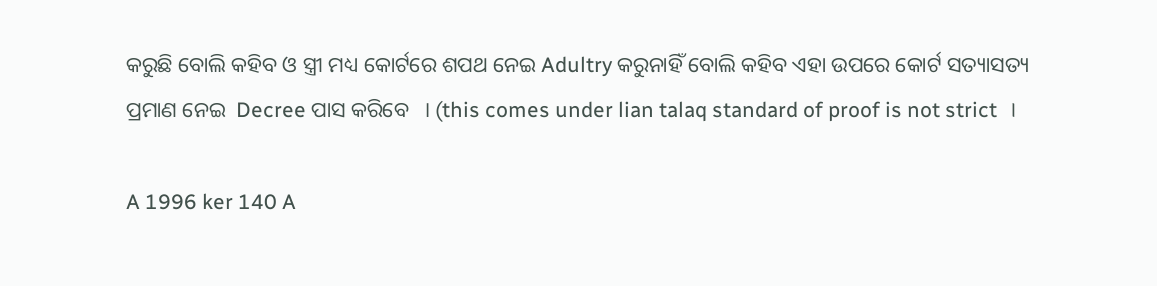କରୁଛି ବୋଲି କହିବ ଓ ସ୍ତ୍ରୀ ମଧ୍ୟ କୋର୍ଟରେ ଶପଥ ନେଇ Adultry କରୁନାହିଁ ବୋଲି କହିବ ଏହା ଉପରେ କୋର୍ଟ ସତ୍ୟାସତ୍ୟ  ପ୍ରମାଣ ନେଇ  Decree ପାସ କରିବେ   । (this comes under lian talaq standard of proof is not strict  ।

A 1996 ker 140 A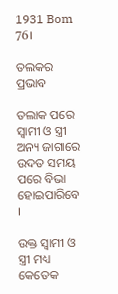1931 Bom 76।

ତଲକର ପ୍ରଭାବ

ତଲାକ ପରେ ସ୍ଵାମୀ ଓ ସ୍ତ୍ରୀ ଅନ୍ୟ ଜାଗାରେ ଉଦତ ସମୟ ପରେ ବିଭା ହୋଇପାରିବେ   ।

ଉକ୍ତ ସ୍ଵାମୀ ଓ ସ୍ତ୍ରୀ ମଧ୍ୟ କେତେକ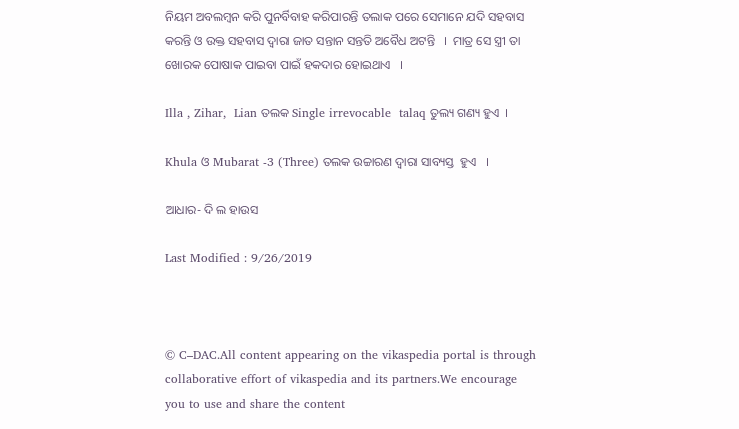ନିୟମ ଅବଲମ୍ବନ କରି ପୁନର୍ବିବାହ କରିପାରନ୍ତି ତଲାକ ପରେ ସେମାନେ ଯଦି ସହବାସ କରନ୍ତି ଓ ଉକ୍ତ ସହବାସ ଦ୍ଵାରା ଜାତ ସନ୍ତାନ ସନ୍ତତି ଅବୈଧ ଅଟନ୍ତି   ।  ମାତ୍ର ସେ ସ୍ତ୍ରୀ ତା ଖୋରକ ପୋଷାକ ପାଇବା ପାଇଁ ହକଦାର ହୋଇଥାଏ   ।

Illa , Zihar,  Lian ତଲକ Single irrevocable  talaq ତୁଲ୍ୟ ଗଣ୍ୟ ହୁଏ  ।

Khula ଓ Mubarat -3 (Three) ତଲକ ଉଚ୍ଚାରଣ ଦ୍ଵାରା ସାବ୍ୟସ୍ତ  ହୁଏ   ।

ଆଧାର- ଦି ଲ ହାଉସ

Last Modified : 9/26/2019



© C–DAC.All content appearing on the vikaspedia portal is through collaborative effort of vikaspedia and its partners.We encourage you to use and share the content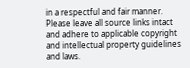in a respectful and fair manner. Please leave all source links intact and adhere to applicable copyright and intellectual property guidelines and laws.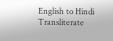English to Hindi Transliterate